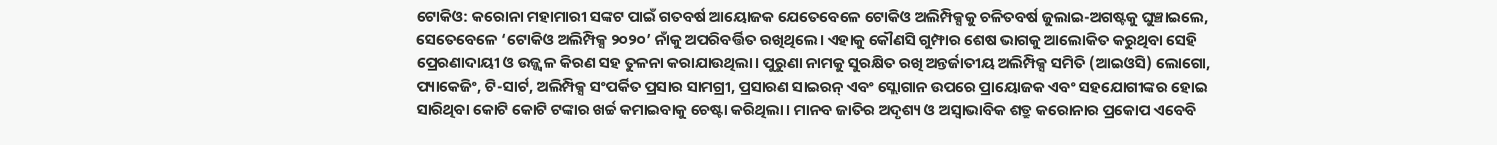ଟୋକିଓ: କରୋନା ମହାମାରୀ ସଙ୍କଟ ପାଇଁ ଗତବର୍ଷ ଆୟୋଜକ ଯେତେବେଳେ ଟୋକିଓ ଅଲିମ୍ପିକ୍ସକୁ ଚଳିତବର୍ଷ ଜୁଲାଇ-ଅଗଷ୍ଟକୁ ଘୁଞ୍ଚାଇଲେ, ସେତେବେଳେ ‘ଟୋକିଓ ଅଲିମ୍ପିକ୍ସ ୨୦୨୦’ ନାଁକୁ ଅପରିବର୍ତ୍ତିତ ରଖିଥିଲେ। ଏହାକୁ କୌଣସି ଗୁମ୍ଫାର ଶେଷ ଭାଗକୁ ଆଲୋକିତ କରୁଥିବା ସେହି ପ୍ରେରଣାଦାୟୀ ଓ ଉଜ୍ଜ୍ବଳ କିରଣ ସହ ତୁଳନା କରାଯାଉଥିଲା। ପୁରୁଣା ନାମକୁ ସୁରକ୍ଷିତ ରଖି ଅନ୍ତର୍ଜାତୀୟ ଅଲିମ୍ପିକ୍ସ ସମିତି (ଆଇଓସି) ଲୋଗୋ, ପ୍ୟାକେଜିଂ, ଟି-ସାର୍ଟ, ଅଲିମ୍ପିକ୍ସ ସଂପର୍କିତ ପ୍ରସାର ସାମଗ୍ରୀ, ପ୍ରସାରଣ ସାଇରନ୍ ଏବଂ ସ୍ଲୋଗାନ ଉପରେ ପ୍ରାୟୋଜକ ଏବଂ ସହଯୋଗୀଙ୍କର ହୋଇ ସାରିଥିବା କୋଟି କୋଟି ଟଙ୍କାର ଖର୍ଚ୍ଚ କମାଇବାକୁ ଚେଷ୍ଟା କରିଥିଲା। ମାନବ ଜାତିର ଅଦୃଶ୍ୟ ଓ ଅସ୍ବାଭାବିକ ଶତ୍ରୁ କରୋନାର ପ୍ରକୋପ ଏବେବି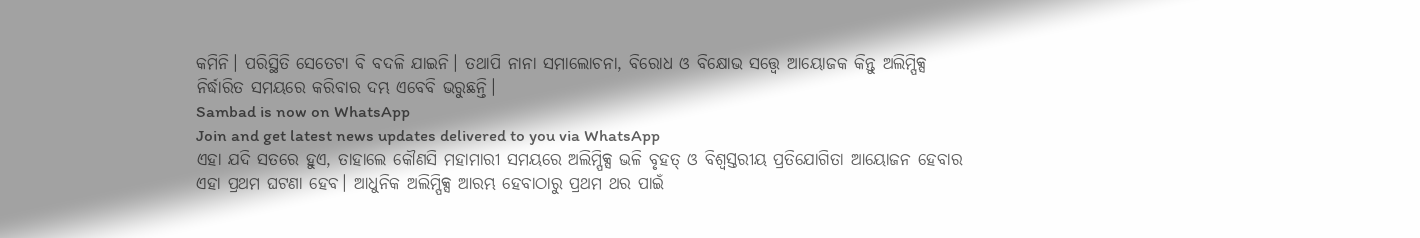କମିନି। ପରିସ୍ଥିତି ସେତେଟା ବି ବଦଳି ଯାଇନି। ତଥାପି ନାନା ସମାଲୋଚନା, ବିରୋଧ ଓ ବିକ୍ଷୋଭ ସତ୍ତ୍ବେ ଆୟୋଜକ କିନ୍ତୁ ଅଲିମ୍ପିକ୍ସ ନିର୍ଦ୍ଧାରିତ ସମୟରେ କରିବାର ଦମ୍ଭ ଏବେବି ଭରୁଛନ୍ତି।
Sambad is now on WhatsApp
Join and get latest news updates delivered to you via WhatsApp
ଏହା ଯଦି ସତରେ ହୁଏ, ତାହାଲେ କୌଣସି ମହାମାରୀ ସମୟରେ ଅଲିମ୍ପିକ୍ସ ଭଳି ବୃହତ୍ ଓ ବିଶ୍ବସ୍ତରୀୟ ପ୍ରତିଯୋଗିତା ଆୟୋଜନ ହେବାର ଏହା ପ୍ରଥମ ଘଟଣା ହେବ। ଆଧୁନିକ ଅଲିମ୍ପିକ୍ସ ଆରମ୍ଭ ହେବାଠାରୁ ପ୍ରଥମ ଥର ପାଇଁ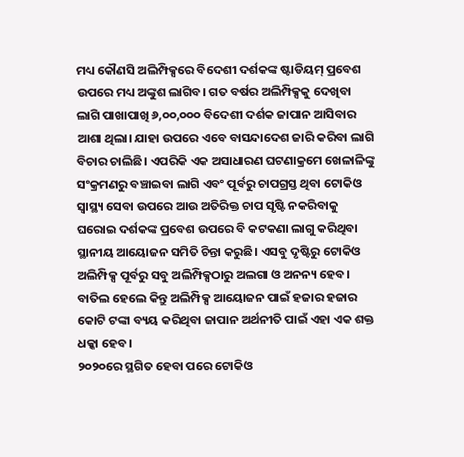ମଧ୍ୟ କୌଣସି ଅଲିମ୍ପିକ୍ସରେ ବିଦେଶୀ ଦର୍ଶକଙ୍କ ଷ୍ଟାଡିୟମ୍ ପ୍ରବେଶ ଉପରେ ମଧ୍ୟ ଅଙ୍କୁଶ ଲାଗିବ। ଗତ ବର୍ଷର ଅଲିମ୍ପିକ୍ସକୁ ଦେଖିବା ଲାଗି ପାଖାପାଖି ୬,୦୦,୦୦୦ ବିଦେଶୀ ଦର୍ଶକ ଜାପାନ ଆସିବାର ଆଶା ଥିଲା। ଯାହା ଉପରେ ଏବେ ବାସନ୍ଦାଦେଶ ଜାରି କରିବା ଲାଗି ବିଚାର ଚାଲିଛି। ଏପରିକି ଏକ ଅସାଧାରଣ ଘଟଣାକ୍ରମେ ଖେଳାଳିଙ୍କୁ ସଂକ୍ରମଣରୁ ବଞ୍ଚାଇବା ଲାଗି ଏବଂ ପୂର୍ବରୁ ଚାପଗ୍ରସ୍ତ ଥିବା ଟୋକିଓ ସ୍ବାସ୍ଥ୍ୟ ସେବା ଉପରେ ଆଉ ଅତିରିକ୍ତ ଚାପ ସୃଷ୍ଟି ନକରିବାକୁ ଘରୋଇ ଦର୍ଶକଙ୍କ ପ୍ରବେଶ ଉପରେ ବି କଟକଣା ଲାଗୁ କରିଥିବା ସ୍ଥାନୀୟ ଆୟୋଜନ ସମିତି ଚିନ୍ତା କରୁଛି। ଏସବୁ ଦୃଷ୍ଟିରୁ ଟୋକିଓ ଅଲିମ୍ପିକ୍ସ ପୂର୍ବରୁ ସବୁ ଅଲିମ୍ପିକ୍ସଠାରୁ ଅଲଗା ଓ ଅନନ୍ୟ ହେବ। ବାତିଲ ହେଲେ କିନ୍ତୁ ଅଲିମ୍ପିକ୍ସ ଆୟୋଜନ ପାଇଁ ହଜାର ହଜାର କୋଟି ଟଙ୍କା ବ୍ୟୟ କରିଥିବା ଜାପାନ ଅର୍ଥନୀତି ପାଇଁ ଏହା ଏକ ଶକ୍ତ ଧକ୍କା ହେବ।
୨୦୨୦ରେ ସ୍ଥଗିତ ହେବା ପରେ ଟୋକିଓ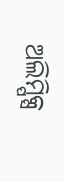ଅଲିମ୍ପିକ୍ସ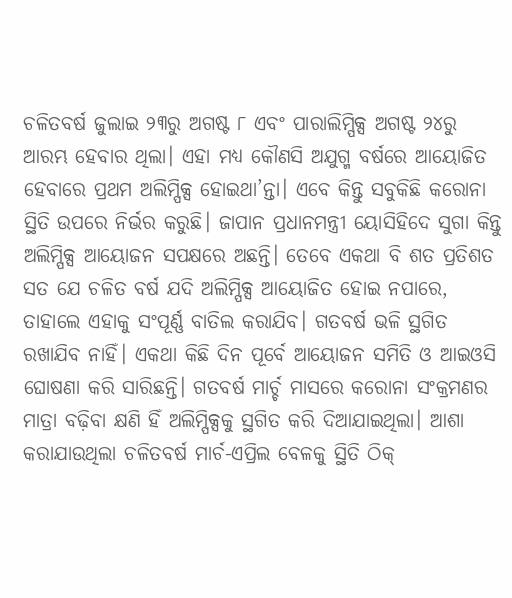ଚଳିତବର୍ଷ ଜୁଲାଇ ୨୩ରୁ ଅଗଷ୍ଟ ୮ ଏବଂ ପାରାଲିମ୍ପିକ୍ସ ଅଗଷ୍ଟ ୨୪ରୁ ଆରମ୍ଭ ହେବାର ଥିଲା। ଏହା ମଧ୍ୟ କୌଣସି ଅଯୁଗ୍ମ ବର୍ଷରେ ଆୟୋଜିତ ହେବାରେ ପ୍ରଥମ ଅଲିମ୍ପିକ୍ସ ହୋଇଥା’ନ୍ତା। ଏବେ କିନ୍ତୁ ସବୁକିଛି କରୋନା ସ୍ଥିତି ଉପରେ ନିର୍ଭର କରୁଛି। ଜାପାନ ପ୍ରଧାନମନ୍ତ୍ରୀ ୟୋସିହିଦେ ସୁଗା କିନ୍ତୁ ଅଲିମ୍ପିକ୍ସ ଆୟୋଜନ ସପକ୍ଷରେ ଅଛନ୍ତି। ତେବେ ଏକଥା ବି ଶତ ପ୍ରତିଶତ ସତ ଯେ ଚଳିତ ବର୍ଷ ଯଦି ଅଲିମ୍ପିକ୍ସ ଆୟୋଜିତ ହୋଇ ନପାରେ, ତାହାଲେ ଏହାକୁ ସଂପୂର୍ଣ୍ଣ ବାତିଲ କରାଯିବ। ଗତବର୍ଷ ଭଳି ସ୍ଥଗିତ ରଖାଯିବ ନାହିଁ। ଏକଥା କିଛି ଦିନ ପୂର୍ବେ ଆୟୋଜନ ସମିତି ଓ ଆଇଓସି ଘୋଷଣା କରି ସାରିଛନ୍ତି। ଗତବର୍ଷ ମାର୍ଚ୍ଚ ମାସରେ କରୋନା ସଂକ୍ରମଣର ମାତ୍ରା ବଢ଼ିବା କ୍ଷଣି ହିଁ ଅଲିମ୍ପିକ୍ସକୁ ସ୍ଥଗିତ କରି ଦିଆଯାଇଥିଲା। ଆଶା କରାଯାଉଥିଲା ଚଳିତବର୍ଷ ମାର୍ଚ-ଏପ୍ରିଲ ବେଳକୁ ସ୍ଥିତି ଠିକ୍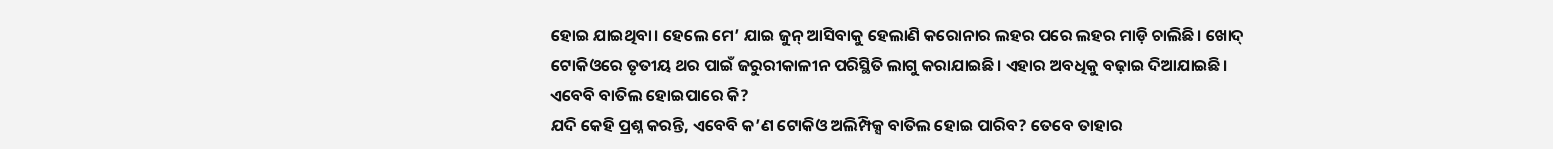ହୋଇ ଯାଇଥିବା। ହେଲେ ମେ’ ଯାଇ ଜୁନ୍ ଆସିବାକୁ ହେଲାଣି କରୋନାର ଲହର ପରେ ଲହର ମାଡ଼ି ଚାଲିଛି। ଖୋଦ୍ ଟୋକିଓରେ ତୃତୀୟ ଥର ପାଇଁ ଜରୁରୀକାଳୀନ ପରିସ୍ଥିତି ଲାଗୁ କରାଯାଇଛି। ଏହାର ଅବଧିକୁ ବଢ଼ାଇ ଦିଆଯାଇଛି।
ଏବେବି ବାତିଲ ହୋଇପାରେ କି?
ଯଦି କେହି ପ୍ରଶ୍ନ କରନ୍ତି, ଏବେବି କ’ଣ ଟୋକିଓ ଅଲିମ୍ପିକ୍ସ ବାତିଲ ହୋଇ ପାରିବ? ତେବେ ତାହାର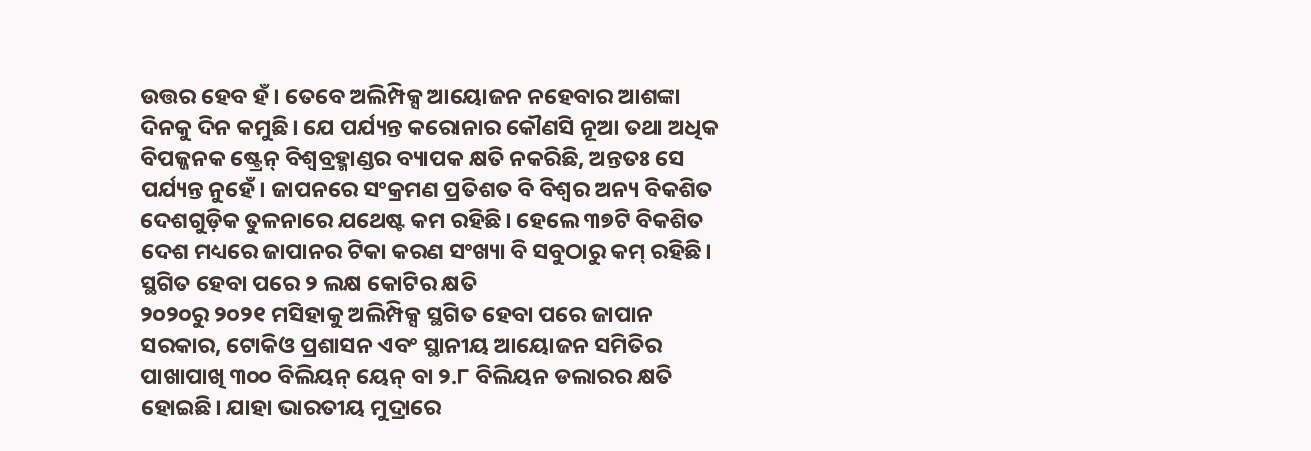ଉତ୍ତର ହେବ ହଁ। ତେବେ ଅଲିମ୍ପିକ୍ସ ଆୟୋଜନ ନହେବାର ଆଶଙ୍କା ଦିନକୁ ଦିନ କମୁଛି। ଯେ ପର୍ଯ୍ୟନ୍ତ କରୋନାର କୌଣସି ନୂଆ ତଥା ଅଧିକ ବିପଜ୍ଜନକ ଷ୍ଟ୍ରେନ୍ ବିଶ୍ବବ୍ରହ୍ମାଣ୍ଡର ବ୍ୟାପକ କ୍ଷତି ନକରିଛି, ଅନ୍ତତଃ ସେ ପର୍ଯ୍ୟନ୍ତ ନୁହେଁ। ଜାପନରେ ସଂକ୍ରମଣ ପ୍ରତିଶତ ବି ବିଶ୍ବର ଅନ୍ୟ ବିକଶିତ ଦେଶଗୁଡ଼ିକ ତୁଳନାରେ ଯଥେଷ୍ଟ କମ ରହିଛି। ହେଲେ ୩୭ଟି ବିକଶିତ ଦେଶ ମଧ୍ୟରେ ଜାପାନର ଟିକା କରଣ ସଂଖ୍ୟା ବି ସବୁଠାରୁ କମ୍ ରହିଛି।
ସ୍ଥଗିତ ହେବା ପରେ ୨ ଲକ୍ଷ କୋଟିର କ୍ଷତି
୨୦୨୦ରୁ ୨୦୨୧ ମସିହାକୁ ଅଲିମ୍ପିକ୍ସ ସ୍ଥଗିତ ହେବା ପରେ ଜାପାନ ସରକାର, ଟୋକିଓ ପ୍ରଶାସନ ଏବଂ ସ୍ଥାନୀୟ ଆୟୋଜନ ସମିତିର ପାଖାପାଖି ୩୦୦ ବିଲିୟନ୍ ୟେନ୍ ବା ୨.୮ ବିଲିୟନ ଡଲାରର କ୍ଷତି ହୋଇଛି। ଯାହା ଭାରତୀୟ ମୁଦ୍ରାରେ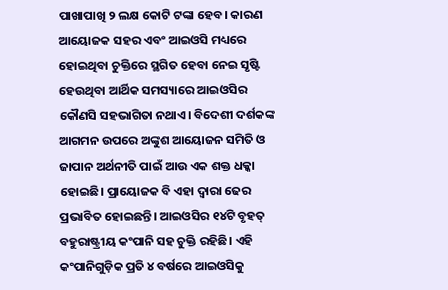ପାଖାପାଖି ୨ ଲକ୍ଷ କୋଟି ଟଙ୍କା ହେବ। କାରଣ ଆୟୋଜକ ସହର ଏବଂ ଆଇଓସି ମଧ୍ୟରେ ହୋଇଥିବା ଚୁକ୍ତିରେ ସ୍ଥଗିତ ହେବା ନେଇ ସୃଷ୍ଟି ହେଉଥିବା ଆର୍ଥିକ ସମସ୍ୟାରେ ଆଇଓସିର କୌଣସି ସହଭାଗିତା ନଥାଏ। ବିଦେଶୀ ଦର୍ଶକଙ୍କ ଆଗମନ ଉପରେ ଅଙ୍କୁଶ ଆୟୋଜନ ସମିତି ଓ ଜାପାନ ଅର୍ଥନୀତି ପାଇଁ ଆଉ ଏକ ଶକ୍ତ ଧକ୍କା ହୋଇଛି। ପ୍ରାୟୋଜକ ବି ଏହା ଦ୍ବାରା ଢେର ପ୍ରଭାବିତ ହୋଇଛନ୍ତି। ଆଇଓସିର ୧୪ଟି ବୃହତ୍ ବହୁରାଷ୍ଟ୍ରୀୟ କଂପାନି ସହ ଚୁକ୍ତି ରହିଛି। ଏହି କଂପାନିଗୁଡ଼ିକ ପ୍ରତି ୪ ବର୍ଷରେ ଆଇଓସିକୁ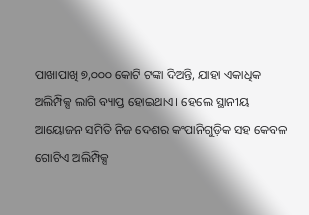ପାଖାପାଖି ୭,୦୦୦ କୋଟି ଟଙ୍କା ଦିଅନ୍ତି, ଯାହା ଏକାଧିକ ଅଲିମ୍ପିକ୍ସ ଲାଗି ବ୍ୟାପ୍ତ ହୋଇଥାଏ। ହେଲେ ସ୍ଥାନୀୟ ଆୟୋଜନ ସମିତି ନିଜ ଦେଶର କଂପାନିଗୁଡ଼ିକ ସହ କେବଳ ଗୋଟିଏ ଅଲିମ୍ପିକ୍ସ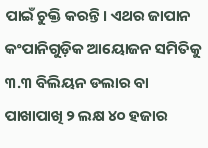ପାଇଁ ଚୁକ୍ତି କରନ୍ତି। ଏଥର ଜାପାନ କଂପାନିଗୁଡ଼ିକ ଆୟୋଜନ ସମିତିକୁ ୩.୩ ବିଲିୟନ ଡଲାର ବା ପାଖାପାଖି ୨ ଲକ୍ଷ ୪୦ ହଜାର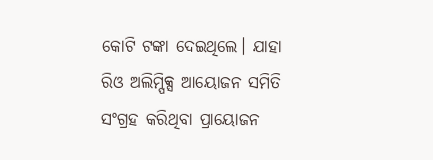କୋଟି ଟଙ୍କା ଦେଇଥିଲେ। ଯାହା ରିଓ ଅଲିମ୍ପିକ୍ସ ଆୟୋଜନ ସମିତି ସଂଗ୍ରହ କରିଥିବା ପ୍ରାୟୋଜନ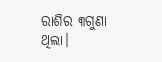ରାଶିର ୩ଗୁଣା ଥିଲା।